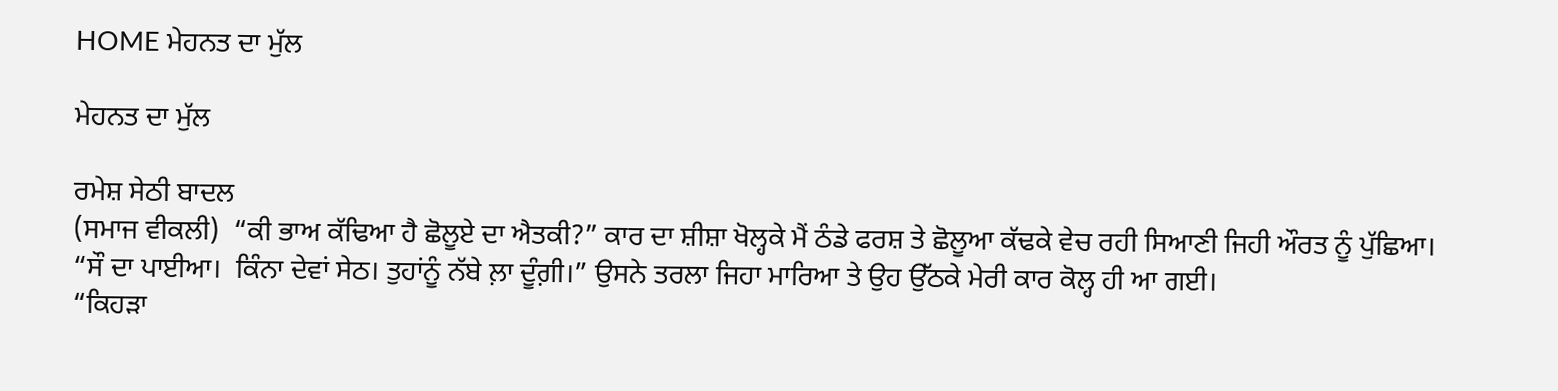HOME ਮੇਹਨਤ ਦਾ ਮੁੱਲ

ਮੇਹਨਤ ਦਾ ਮੁੱਲ

ਰਮੇਸ਼ ਸੇਠੀ ਬਾਦਲ
(ਸਮਾਜ ਵੀਕਲੀ)  “ਕੀ ਭਾਅ ਕੱਢਿਆ ਹੈ ਛੋਲੂਏ ਦਾ ਐਤਕੀ?” ਕਾਰ ਦਾ ਸ਼ੀਸ਼ਾ ਖੋਲ੍ਹਕੇ ਮੈਂ ਠੰਡੇ ਫਰਸ਼ ਤੇ ਛੋਲੂਆ ਕੱਢਕੇ ਵੇਚ ਰਹੀ ਸਿਆਣੀ ਜਿਹੀ ਔਰਤ ਨੂੰ ਪੁੱਛਿਆ।
“ਸੌ ਦਾ ਪਾਈਆ।  ਕਿੰਨਾ ਦੇਵਾਂ ਸੇਠ। ਤੁਹਾਂਨੂੰ ਨੱਬੇ ਲ਼ਾ ਦੂੰਗ਼ੀ।” ਉਸਨੇ ਤਰਲਾ ਜਿਹਾ ਮਾਰਿਆ ਤੇ ਉਹ ਉੱਠਕੇ ਮੇਰੀ ਕਾਰ ਕੋਲ੍ਹ ਹੀ ਆ ਗਈ।
“ਕਿਹੜਾ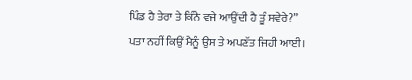ਪਿੰਡ ਹੈ ਤੇਰਾ ਤੇ ਕਿੰਨੇ ਵਜੇ ਆਉਂਦੀ ਹੈ ਤੂੰ ਸਵੇਰੇ?” ਪਤਾ ਨਹੀਂ ਕਿਉਂ ਮੈਨੂੰ ਉਸ ਤੇ ਅਪਣੱਤ ਜਿਹੀ ਆਈ।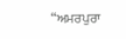“ਅਮਰਪੁਰਾ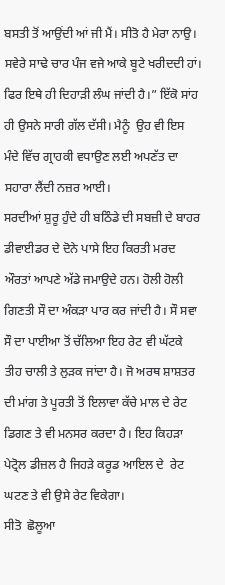ਬਸਤੀ ਤੋਂ ਆਉਂਦੀ ਆਂ ਜੀ ਮੈਂ। ਸੀਤੋ ਹੈ ਮੇਰਾ ਨਾਉ। ਸਵੇਰੇ ਸਾਢੇ ਚਾਰ ਪੰਜ ਵਜੇ ਆਕੇ ਬੂਟੇ ਖਰੀਦਦੀ ਹਾਂ। ਫਿਰ ਇਥੇ ਹੀ ਦਿਹਾੜੀ ਲੰਘ ਜਾਂਦੀ ਹੈ।” ਇੱਕੋ ਸਾਂਹ ਹੀ ਉਸਨੇ ਸਾਰੀ ਗੱਲ ਦੱਸੀ। ਮੈਨੂੰ  ਉਹ ਵੀ ਇਸ ਮੰਦੇ ਵਿੱਚ ਗ੍ਰਾਹਕੀ ਵਧਾਉਣ ਲਈ ਅਪਣੱਤ ਦਾ ਸਹਾਰਾ ਲੈਂਦੀ ਨਜ਼ਰ ਆਈ।
ਸਰਦੀਆਂ ਸ਼ੁਰੂ ਹੁੰਦੇ ਹੀ ਬਠਿੰਡੇ ਦੀ ਸਬਜ਼ੀ ਦੇ ਬਾਹਰ ਡੀਵਾਈਡਰ ਦੇ ਦੋਨੇ ਪਾਸੇ ਇਹ ਕਿਰਤੀ ਮਰਦ ਔਰਤਾਂ ਆਪਣੇ ਅੱਡੇ ਜਮਾਉਦੇ ਹਨ। ਹੋਲੀ ਹੋਲੀ ਗਿਣਤੀ ਸੌ ਦਾ ਅੰਕੜਾ ਪਾਰ ਕਰ ਜਾਂਦੀ ਹੈ। ਸੌ ਸਵਾ ਸੌ ਦਾ ਪਾਈਆ ਤੋਂ ਚੱਲਿਆ ਇਹ ਰੇਟ ਵੀ ਘੱਟਕੇ ਤੀਹ ਚਾਲੀ ਤੇ ਲੁੜਕ ਜਾਂਦਾ ਹੈ। ਜੋ ਅਰਥ ਸ਼ਾਸ਼ਤਰ ਦੀ ਮਾਂਗ ਤੇ ਪੂਰਤੀ ਤੋਂ ਇਲਾਵਾ ਕੱਚੇ ਮਾਲ ਦੇ ਰੇਟ ਡਿਗਣ ਤੇ ਵੀ ਮਨਸਰ ਕਰਦਾ ਹੈ। ਇਹ ਕਿਹੜਾ ਪੇਟ੍ਰੋਲ ਡੀਜ਼ਲ ਹੈ ਜਿਹੜੇ ਕਰੂਡ ਆਇਲ ਦੇ  ਰੇਟ ਘਟਣ ਤੇ ਵੀ ਉਸੇ ਰੇਟ ਵਿਕੇਗਾ।
ਸੀਤੋ  ਛੋਲੂਆ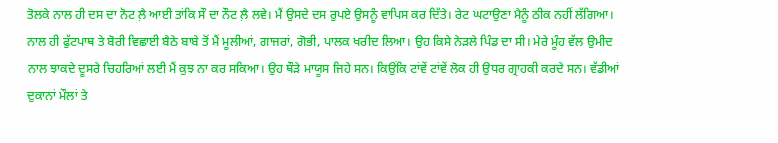ਤੋਲਕੇ ਨਾਲ ਹੀ ਦਸ ਦਾ ਨੋਟ ਲ਼ੈ ਆਈ ਤਾਂਕਿ ਸੌ ਦਾ ਨੌਟ ਲ਼ੈ ਲਵੇ। ਮੈਂ ਉਸਦੇ ਦਸ ਰੁਪਏ ਉਸਨੂੰ ਵਾਪਿਸ ਕਰ ਦਿੱਤੇ। ਰੇਟ ਘਟਾਉਣਾ ਮੈਨੂੰ ਠੀਕ ਨਹੀਂ ਲੱਗਿਆ। ਨਾਲ ਹੀ ਫੁੱਟਪਾਥ ਤੇ ਬੋਰੀ ਵਿਛਾਈ ਬੈਠੇ ਬਾਬੇ ਤੋਂ ਮੈਂ ਮੂਲੀਆਂ, ਗਾਜਰਾਂ, ਗੋਭੀ, ਪਾਲਕ ਖਰੀਦ ਲਿਆ। ਉਹ ਕਿਸੇ ਨੇੜਲੇ ਪਿੰਡ ਦਾ ਸੀ। ਮੇਰੇ ਮੂੰਹ ਵੱਲ ਉਮੀਦ ਨਾਲ ਝਾਕਦੇ ਦੂਸਰੇ ਚਿਹਰਿਆਂ ਲਈ ਮੈਂ ਕੁਝ ਨਾ ਕਰ ਸਕਿਆ। ਉਹ ਥੌੜੇ ਮਾਯੂਸ ਜਿਹੇ ਸਨ। ਕਿਉਂਕਿ ਟਾਂਵੇਂ ਟਾਂਵੇਂ ਲੋਕ ਹੀ ਉਧਰ ਗ੍ਰਾਹਕੀ ਕਰਦੇ ਸਨ। ਵੱਡੀਆਂ ਦੁਕਾਨਾਂ ਮੌਲਾਂ ਤੇ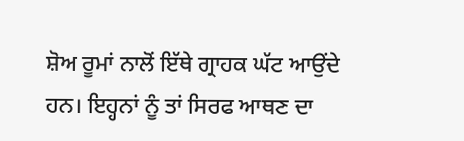ਸ਼ੋਅ ਰੂਮਾਂ ਨਾਲੋਂ ਇੱਥੇ ਗ੍ਰਾਹਕ ਘੱਟ ਆਉਂਦੇ ਹਨ। ਇਹ੍ਹਨਾਂ ਨੂੰ ਤਾਂ ਸਿਰਫ ਆਥਣ ਦਾ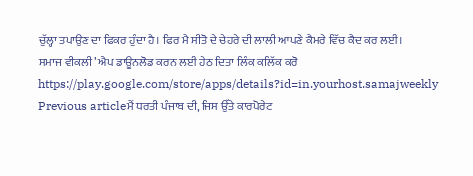ਚੁੱਲ੍ਹਾ ਤਪਾਉਣ ਦਾ ਫਿਕਰ ਹੁੰਦਾ ਹੈ। ਫਿਰ ਮੈ ਸੀਤੋ ਦੇ ਚੇਹਰੇ ਦੀ ਲਾਲੀ ਆਪਣੇ ਕੈਮਰੇ ਵਿੱਚ ਕੈਦ ਕਰ ਲਈ।
ਸਮਾਜ ਵੀਕਲੀ’ ਐਪ ਡਾਊਨਲੋਡ ਕਰਨ ਲਈ ਹੇਠ ਦਿਤਾ ਲਿੰਕ ਕਲਿੱਕ ਕਰੋ
https://play.google.com/store/apps/details?id=in.yourhost.samajweekly
Previous articleਮੈਂ ਧਰਤੀ ਪੰਜਾਬ ਦੀ, ਜਿਸ ਉੱਤੇ ਕਾਰਪੋਰੇਟ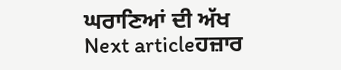ਘਰਾਣਿਆਂ ਦੀ ਅੱਖ
Next articleਹਜ਼ਾਰ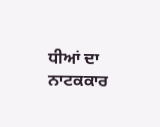ਧੀਆਂ ਦਾ ਨਾਟਕਕਾਰ